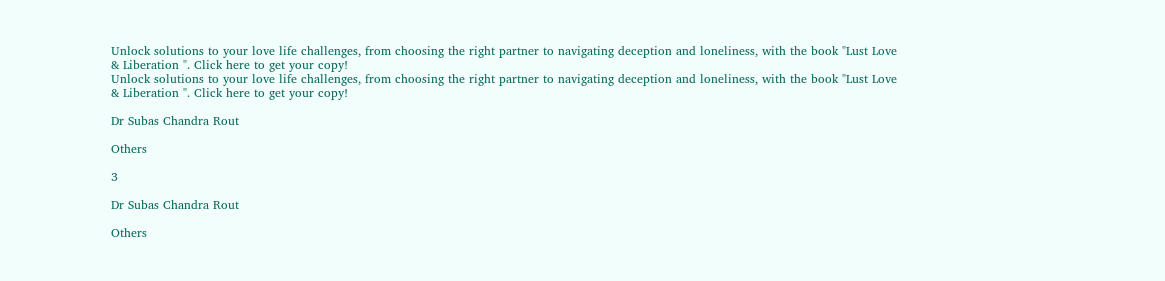Unlock solutions to your love life challenges, from choosing the right partner to navigating deception and loneliness, with the book "Lust Love & Liberation ". Click here to get your copy!
Unlock solutions to your love life challenges, from choosing the right partner to navigating deception and loneliness, with the book "Lust Love & Liberation ". Click here to get your copy!

Dr Subas Chandra Rout

Others

3

Dr Subas Chandra Rout

Others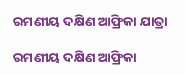ରମଣୀୟ ଦକ୍ଷିଣ ଆଫ୍ରିକା ଯାତ୍ରା

ରମଣୀୟ ଦକ୍ଷିଣ ଆଫ୍ରିକା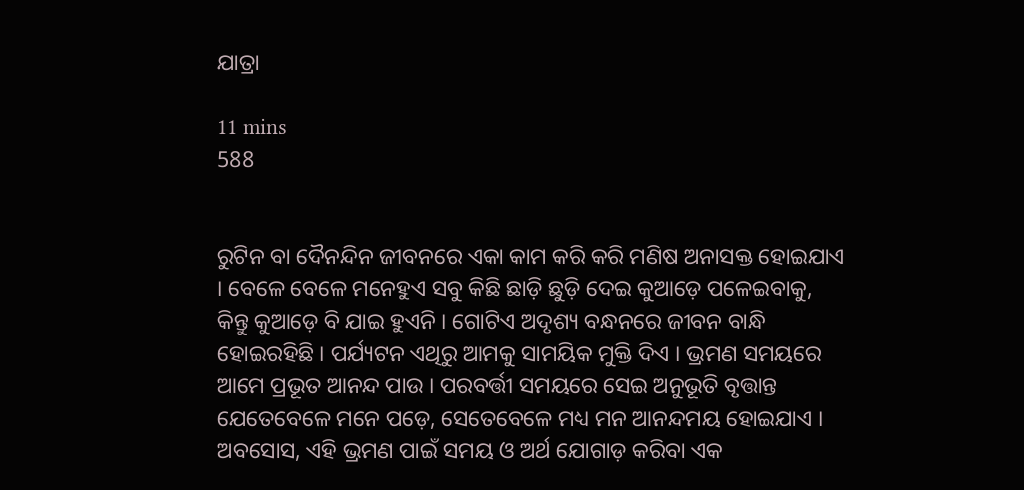ଯାତ୍ରା

11 mins
588


ରୁଟିନ ବା ଦୈନନ୍ଦିନ ଜୀବନରେ ଏକା କାମ କରି କରି ମଣିଷ ଅନାସକ୍ତ ହୋଇଯାଏ । ବେଳେ ବେଳେ ମନେହୁଏ ସବୁ କିଛି ଛାଡ଼ି ଛୁଡ଼ି ଦେଇ କୁଆଡ଼େ ପଳେଇବାକୁ, କିନ୍ତୁ କୁଆଡ଼େ ବି ଯାଇ ହୁଏନି । ଗୋଟିଏ ଅଦୃଶ୍ୟ ବନ୍ଧନରେ ଜୀବନ ବାନ୍ଧି ହୋଇରହିଛି । ପର୍ଯ୍ୟଟନ ଏଥିରୁ ଆମକୁ ସାମୟିକ ମୁକ୍ତି ଦିଏ । ଭ୍ରମଣ ସମୟରେ ଆମେ ପ୍ରଭୂତ ଆନନ୍ଦ ପାଉ । ପରବର୍ତ୍ତୀ ସମୟରେ ସେଇ ଅନୁଭୂତି ବୃତ୍ତାନ୍ତ ଯେତେବେଳେ ମନେ ପଡ଼େ, ସେତେବେଳେ ମଧ୍ୟ ମନ ଆନନ୍ଦମୟ ହୋଇଯାଏ । ଅବସୋସ, ଏହି ଭ୍ରମଣ ପାଇଁ ସମୟ ଓ ଅର୍ଥ ଯୋଗାଡ଼ କରିବା ଏକ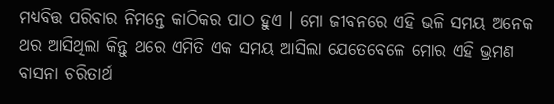ମଧ୍ୟବିତ୍ତ ପରିବାର ନିମନ୍ତେ କାଠିକର ପାଠ ହୁଏ । ମୋ ଜୀବନରେ ଏହି ଭଳି ସମୟ ଅନେକ ଥର ଆସିଥିଲା କିନ୍ତୁ ଥରେ ଏମିତି ଏକ ସମୟ ଆସିଲା ଯେତେବେଳେ ମୋର ଏହି ଭ୍ରମଣ ବାସନା ଚରିତାର୍ଥ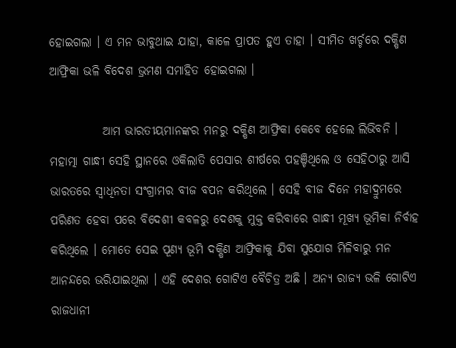ହୋଇଗଲା । ଏ ମନ ଭାବୁଥାଇ ଯାହା, କାଳେ ପ୍ରାପତ ହୁଏ ତାହା । ସୀମିତ ଖର୍ଚ୍ଚରେ ଦକ୍ଷିଣ ଆଫ୍ରିକା ଭଳି ବିଦେଶ ଭ୍ରମଣ ସମାହିତ ହୋଇଗଲା ।

           ଆମ ଭାରତୀୟମାନଙ୍କର ମନରୁ ଦକ୍ଷିଣ ଆଫ୍ରିକା କେବେ ହେଲେ ଲିଭିବନି । ମହାତ୍ମା ଗାନ୍ଧୀ ସେହି ସ୍ଥାନରେ ଓକିଲାତି ପେସାର ଶୀର୍ଷରେ ପହଞ୍ଚିଥିଲେ ଓ ସେହିଠାରୁ ଆସି ଭାରତରେ ସ୍ଵାଧିନତା ସଂଗ୍ରାମର ବୀଜ ବପନ କରିଥିଲେ । ସେହି ବୀଜ ଦିନେ ମହାଦ୍ରୁମରେ ପରିଣତ ହେବା ପରେ ବିଦେଶୀ କବଳରୁ ଦେଶକୁ ମୁକ୍ତ କରିବାରେ ଗାନ୍ଧୀ ମୂଖ୍ୟ ଭୂମିକା ନିର୍ବାହ କରିଥିଲେ । ମୋତେ ସେଇ ପୂଣ୍ୟ ଭୂମି ଦକ୍ଷିଣ ଆଫ୍ରିକାକୁ ଯିବା ସୁଯୋଗ ମିଳିବାରୁ ମନ ଆନନ୍ଦରେ ଭରିଯାଇଥିଲା । ଏହି ଦେଶର ଗୋଟିଏ ବୈଚିତ୍ର ଅଛି । ଅନ୍ୟ ରାଜ୍ୟ ଭଳି ଗୋଟିଏ ରାଜଧାନୀ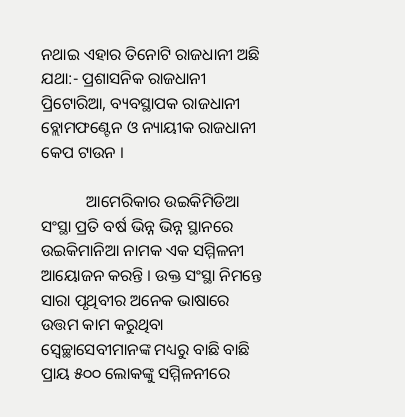ନଥାଇ ଏହାର ତିନୋଟି ରାଜଧାନୀ ଅଛି ଯଥା:- ପ୍ରଶାସନିକ ରାଜଧାନୀ ପ୍ରିଟୋରିଆ, ବ୍ୟବସ୍ଥାପକ ରାଜଧାନୀ ବ୍ଲୋମଫଣ୍ଟେନ ଓ ନ୍ୟାୟୀକ ରାଜଧାନୀ କେପ ଟାଉନ ।

           ଆମେରିକାର ଉଇକିମିଡିଆ ସଂସ୍ଥା ପ୍ରତି ବର୍ଷ ଭିନ୍ନ ଭିନ୍ନ ସ୍ଥାନରେ ଉଇକିମାନିଆ ନାମକ ଏକ ସମ୍ମିଳନୀ ଆୟୋଜନ କରନ୍ତି । ଉକ୍ତ ସଂସ୍ଥା ନିମନ୍ତେ ସାରା ପୃଥିବୀର ଅନେକ ଭାଷାରେ ଉତ୍ତମ କାମ କରୁଥିବା ସ୍ଵେଚ୍ଛାସେବୀମାନଙ୍କ ମଧ୍ୟରୁ ବାଛି ବାଛି ପ୍ରାୟ ୫୦୦ ଲୋକଙ୍କୁ ସମ୍ମିଳନୀରେ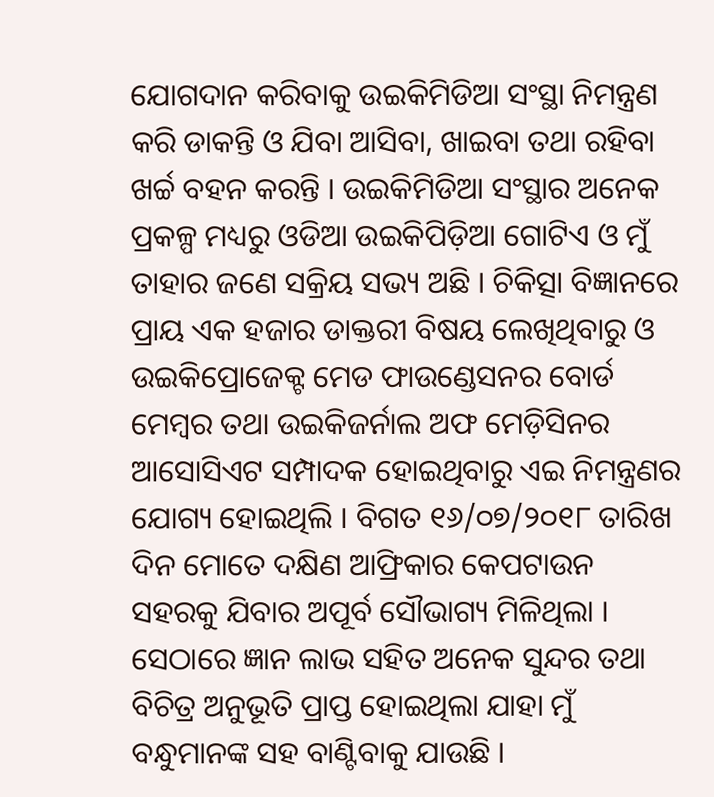ଯୋଗଦାନ କରିବାକୁ ଉଇକିମିଡିଆ ସଂସ୍ଥା ନିମନ୍ତ୍ରଣ କରି ଡାକନ୍ତି ଓ ଯିବା ଆସିବା, ଖାଇବା ତଥା ରହିବା ଖର୍ଚ୍ଚ ବହନ କରନ୍ତି । ଉଇକିମିଡିଆ ସଂସ୍ଥାର ଅନେକ ପ୍ରକଳ୍ପ ମଧ୍ୟରୁ ଓଡିଆ ଉଇକିପିଡ଼ିଆ ଗୋଟିଏ ଓ ମୁଁ ତାହାର ଜଣେ ସକ୍ରିୟ ସଭ୍ୟ ଅଛି । ଚିକିତ୍ସା ବିଜ୍ଞାନରେ ପ୍ରାୟ ଏକ ହଜାର ଡାକ୍ତରୀ ବିଷୟ ଲେଖିଥିବାରୁ ଓ ଉଇକିପ୍ରୋଜେକ୍ଟ ମେଡ ଫାଉଣ୍ଡେସନର ବୋର୍ଡ ମେମ୍ବର ତଥା ଉଇକିଜର୍ନାଲ ଅଫ ମେଡ଼ିସିନର ଆସୋସିଏଟ ସମ୍ପାଦକ ହୋଇଥିବାରୁ ଏଇ ନିମନ୍ତ୍ରଣର ଯୋଗ୍ୟ ହୋଇଥିଲି । ବିଗତ ୧୬/୦୭/୨୦୧୮ ତାରିଖ ଦିନ ମୋତେ ଦକ୍ଷିଣ ଆଫ୍ରିକାର କେପଟାଉନ ସହରକୁ ଯିବାର ଅପୂର୍ବ ସୌଭାଗ୍ୟ ମିଳିଥିଲା । ସେଠାରେ ଜ୍ଞାନ ଲାଭ ସହିତ ଅନେକ ସୁନ୍ଦର ତଥା ବିଚିତ୍ର ଅନୁଭୂତି ପ୍ରାପ୍ତ ହୋଇଥିଲା ଯାହା ମୁଁ ବନ୍ଧୁମାନଙ୍କ ସହ ବାଣ୍ଟିବାକୁ ଯାଉଛି ।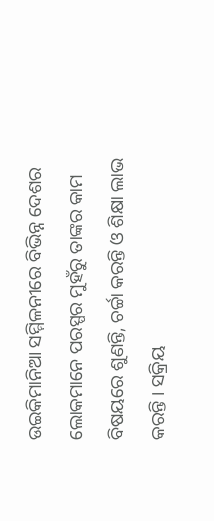ଉଇକିମାନିଆ ସମ୍ମିଳନୀରେ ବିଭିନ୍ନ ଦେଶର ଲୋକମାନେ ପରସ୍ପର ମୁହଁରୁ ତାଙ୍କର କାମ ବିଷୟରେ ଶୁଣନ୍ତି, ଚର୍ଚ୍ଚା କରନ୍ତି ଓ ଶିକ୍ଷା ଲାଭ କରନ୍ତି । ସକ୍ରିୟ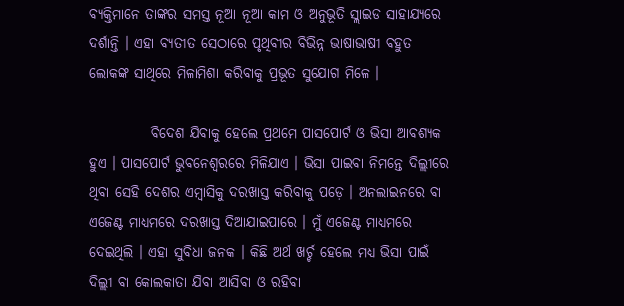ବ୍ୟକ୍ତିମାନେ ତାଙ୍କର ସମସ୍ତ ନୂଆ ନୂଆ କାମ ଓ ଅନୁଭୂତି ସ୍ଲାଇଡ ସାହାଯ୍ୟରେ ଦର୍ଶାନ୍ତି । ଏହା ବ୍ୟତୀତ ସେଠାରେ ପୃଥିବୀର ବିଭିନ୍ନ ଭାଷାଭାଷୀ ବହୁତ ଲୋକଙ୍କ ସାଥିରେ ମିଳାମିଶା କରିବାକୁ ପ୍ରଭୂତ ସୁଯୋଗ ମିଳେ ।

           ବିଦେଶ ଯିବାକୁ ହେଲେ ପ୍ରଥମେ ପାସପୋର୍ଟ ଓ ଭିସା ଆବଶ୍ୟକ ହୁଏ । ପାସପୋର୍ଟ ଭୁବନେଶ୍ଵରରେ ମିଳିଯାଏ । ଭିସା ପାଇବା ନିମନ୍ତେ ଦିଲ୍ଲୀରେ ଥିବା ସେହି ଦେଶର ଏମ୍ବାସିକୁ ଦରଖାସ୍ତ କରିବାକୁ ପଡ଼େ । ଅନଲାଇନରେ ବା ଏଜେଣ୍ଟ ମାଧ୍ୟମରେ ଦରଖାସ୍ତ ଦିଆଯାଇପାରେ । ମୁଁ ଏଜେଣ୍ଟ ମାଧ୍ୟମରେ ଦେଇଥିଲି । ଏହା ସୁବିଧା ଜନକ । କିଛି ଅର୍ଥ ଖର୍ଚ୍ଚ ହେଲେ ମଧ୍ୟ ଭିସା ପାଇଁ ଦିଲ୍ଲୀ ବା କୋଲକାତା ଯିବା ଆସିବା ଓ ରହିବା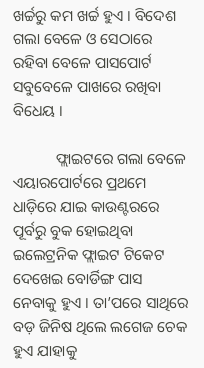ଖର୍ଚ୍ଚରୁ କମ ଖର୍ଚ୍ଚ ହୁଏ । ବିଦେଶ ଗଲା ବେଳେ ଓ ସେଠାରେ ରହିବା ବେଳେ ପାସପୋର୍ଟ ସବୁବେଳେ ପାଖରେ ରଖିବା ବିଧେୟ ।

           ଫ୍ଲାଇଟରେ ଗଲା ବେଳେ ଏୟାରପୋର୍ଟରେ ପ୍ରଥମେ ଧାଡ଼ିରେ ଯାଇ କାଉଣ୍ଟରରେ ପୂର୍ବରୁ ବୁକ ହୋଇଥିବା ଇଲେଟ୍ରନିକ ଫ୍ଲାଇଟ ଟିକେଟ ଦେଖେଇ ବୋର୍ଡିଙ୍ଗ ପାସ ନେବାକୁ ହୁଏ । ତା’ପରେ ସାଥିରେ ବଡ଼ ଜିନିଷ ଥିଲେ ଲଗେଜ ଚେକ ହୁଏ ଯାହାକୁ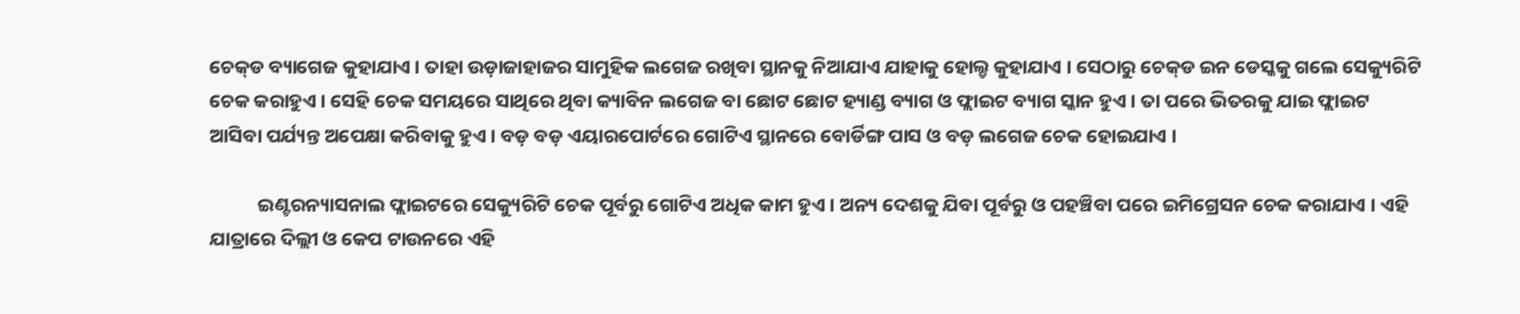ଚେକ୍‌ଡ ବ୍ୟାଗେଜ କୁହାଯାଏ । ତାହା ଉଡ଼ାଜାହାଜର ସାମୁହିକ ଲଗେଜ ରଖିବା ସ୍ଥାନକୁ ନିଆଯାଏ ଯାହାକୁ ହୋଲ୍ଡ କୁହାଯାଏ । ସେଠାରୁ ଚେକ୍‌ଡ ଇନ ଡେସ୍କକୁ ଗଲେ ସେକ୍ୟୁରିଟି ଚେକ କରାହୁଏ । ସେହି ଚେକ ସମୟରେ ସାଥିରେ ଥିବା କ୍ୟାବିନ ଲଗେଜ ବା ଛୋଟ ଛୋଟ ହ୍ୟାଣ୍ଡ ବ୍ୟାଗ ଓ ଫ୍ଲାଇଟ ବ୍ୟାଗ ସ୍କାନ ହୁଏ । ତା ପରେ ଭିତରକୁ ଯାଇ ଫ୍ଲାଇଟ ଆସିବା ପର୍ଯ୍ୟନ୍ତ ଅପେକ୍ଷା କରିବାକୁ ହୁଏ । ବଡ଼ ବଡ଼ ଏୟାରପୋର୍ଟରେ ଗୋଟିଏ ସ୍ଥାନରେ ବୋର୍ଡିଙ୍ଗ ପାସ ଓ ବଡ଼ ଲଗେଜ ଚେକ ହୋଇଯାଏ ।

           ଇଣ୍ଟରନ୍ୟାସନାଲ ଫ୍ଲାଇଟରେ ସେକ୍ୟୁରିଟି ଚେକ ପୂର୍ବରୁ ଗୋଟିଏ ଅଧିକ କାମ ହୁଏ । ଅନ୍ୟ ଦେଶକୁ ଯିବା ପୂର୍ବରୁ ଓ ପହଞ୍ଚିବା ପରେ ଇମିଗ୍ରେସନ ଚେକ କରାଯାଏ । ଏହି ଯାତ୍ରାରେ ଦିଲ୍ଲୀ ଓ କେପ ଟାଉନରେ ଏହି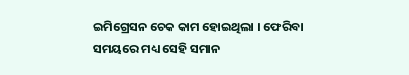ଇମିଗ୍ରେସନ ଚେକ କାମ ହୋଇଥିଲା । ଫେରିବା ସମୟରେ ମଧ୍ୟ ସେହି ସମାନ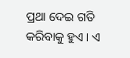ପ୍ରଥା ଦେଇ ଗତି କରିବାକୁ ହୁଏ । ଏ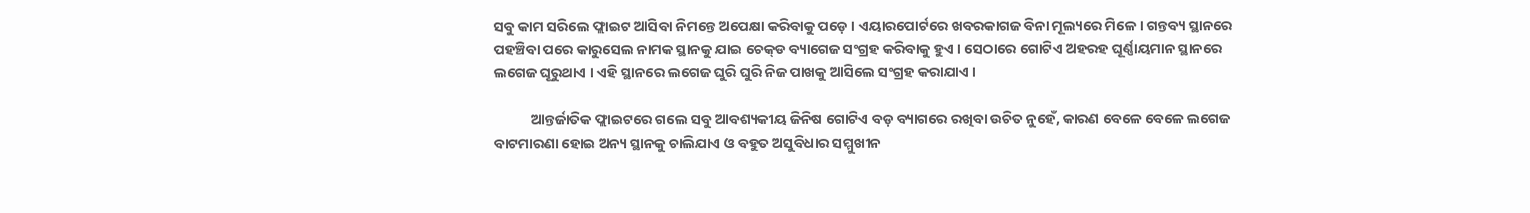ସବୁ କାମ ସରିଲେ ଫ୍ଲାଇଟ ଆସିବା ନିମନ୍ତେ ଅପେକ୍ଷା କରିବାକୁ ପଡ଼େ । ଏୟାରପୋର୍ଟରେ ଖବରକାଗଜ ବିନା ମୂଲ୍ୟରେ ମିଳେ । ଗନ୍ତବ୍ୟ ସ୍ଥାନରେ ପହଞ୍ଚିବା ପରେ କାରୁସେଲ ନାମକ ସ୍ଥାନକୁ ଯାଇ ଚେକ୍‌ଡ ବ୍ୟାଗେଜ ସଂଗ୍ରହ କରିବାକୁ ହୁଏ । ସେଠାରେ ଗୋଟିଏ ଅହରହ ଘୂର୍ଣ୍ଣାୟମାନ ସ୍ଥାନରେ ଲଗେଜ ଘୂରୁଥାଏ । ଏହି ସ୍ଥାନରେ ଲଗେଜ ଘୁରି ଘୁରି ନିଜ ପାଖକୁ ଆସିଲେ ସଂଗ୍ରହ କରାଯାଏ ।

           ଆନ୍ତର୍ଜାତିକ ଫ୍ଲାଇଟରେ ଗଲେ ସବୁ ଆବଶ୍ୟକୀୟ ଜିନିଷ ଗୋଟିଏ ବଡ଼ ବ୍ୟାଗରେ ରଖିବା ଉଚିତ ନୁହେଁ, କାରଣ ବେଳେ ବେଳେ ଲଗେଜ ବାଟମାରଣା ହୋଇ ଅନ୍ୟ ସ୍ଥାନକୁ ଚାଲିଯାଏ ଓ ବହୁତ ଅସୁବିଧାର ସମ୍ମୁଖୀନ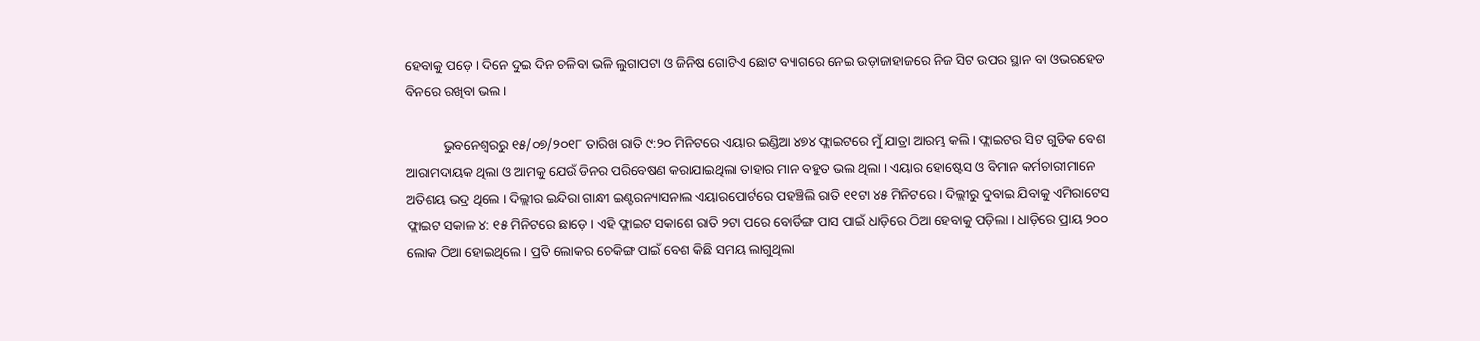ହେବାକୁ ପଡ଼େ । ଦିନେ ଦୁଇ ଦିନ ଚଳିବା ଭଳି ଲୁଗାପଟା ଓ ଜିନିଷ ଗୋଟିଏ ଛୋଟ ବ୍ୟାଗରେ ନେଇ ଉଡ଼ାଜାହାଜରେ ନିଜ ସିଟ ଉପର ସ୍ଥାନ ବା ଓଭରହେଡ ବିନରେ ରଖିବା ଭଲ ।

           ଭୁବନେଶ୍ଵରରୁ ୧୫/୦୭/୨୦୧୮ ତାରିଖ ରାତି ୯:୨୦ ମିନିଟରେ ଏୟାର ଇଣ୍ଡିଆ ୪୭୪ ଫ୍ଲାଇଟରେ ମୁଁ ଯାତ୍ରା ଆରମ୍ଭ କଲି । ଫ୍ଲାଇଟର ସିଟ ଗୁଡିକ ବେଶ ଆରାମଦାୟକ ଥିଲା ଓ ଆମକୁ ଯେଉଁ ଡିନର ପରିବେଷଣ କରାଯାଇଥିଲା ତାହାର ମାନ ବହୁତ ଭଲ ଥିଲା । ଏୟାର ହୋଷ୍ଟେସ ଓ ବିମାନ କର୍ମଚାରୀମାନେ ଅତିଶୟ ଭଦ୍ର ଥିଲେ । ଦିଲ୍ଲୀର ଇନ୍ଦିରା ଗାନ୍ଧୀ ଇଣ୍ଟରନ୍ୟାସନାଲ ଏୟାରପୋର୍ଟରେ ପହଞ୍ଚିଲି ରାତି ୧୧ଟା ୪୫ ମିନିଟରେ । ଦିଲ୍ଲୀରୁ ଦୁବାଇ ଯିବାକୁ ଏମିରାଟେସ ଫ୍ଲାଇଟ ସକାଳ ୪: ୧୫ ମିନିଟରେ ଛାଡ଼େ । ଏହି ଫ୍ଲାଇଟ ସକାଶେ ରାତି ୨ଟା ପରେ ବୋର୍ଡିଙ୍ଗ ପାସ ପାଇଁ ଧାଡ଼ିରେ ଠିଆ ହେବାକୁ ପଡ଼ିଲା । ଧାଡ଼ିରେ ପ୍ରାୟ ୨୦୦ ଲୋକ ଠିଆ ହୋଇଥିଲେ । ପ୍ରତି ଲୋକର ଚେକିଙ୍ଗ ପାଇଁ ବେଶ କିଛି ସମୟ ଲାଗୁଥିଲା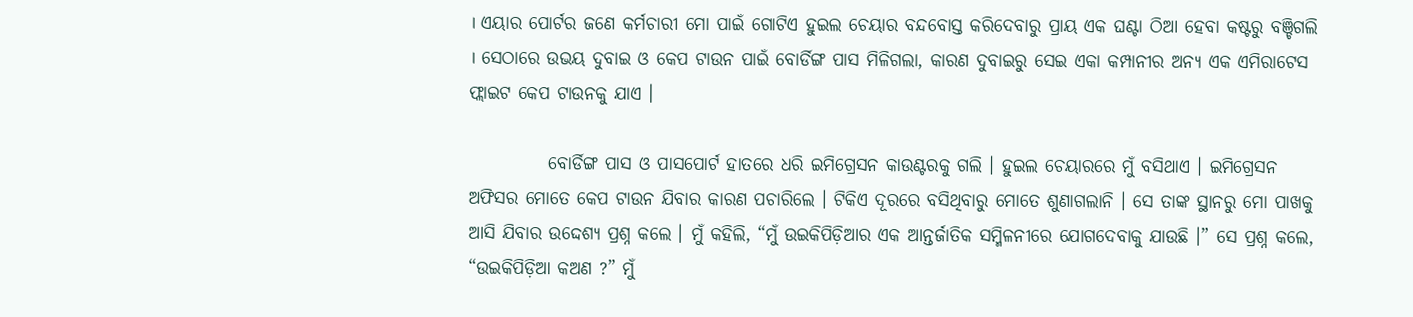। ଏୟାର ପୋର୍ଟର ଜଣେ କର୍ମଚାରୀ ମୋ ପାଇଁ ଗୋଟିଏ ହୁଇଲ ଚେୟାର ବନ୍ଦବୋସ୍ତ କରିଦେବାରୁ ପ୍ରାୟ ଏକ ଘଣ୍ଟା ଠିଆ ହେବା କଷ୍ଟରୁ ବଞ୍ଚିଗଲି । ସେଠାରେ ଉଭୟ ଦୁବାଇ ଓ କେପ ଟାଉନ ପାଇଁ ବୋର୍ଡିଙ୍ଗ ପାସ ମିଳିଗଲା, କାରଣ ଦୁବାଇରୁ ସେଇ ଏକା କମ୍ପାନୀର ଅନ୍ୟ ଏକ ଏମିରାଟେସ ଫ୍ଲାଇଟ କେପ ଟାଉନକୁ ଯାଏ ।

           ବୋର୍ଡିଙ୍ଗ ପାସ ଓ ପାସପୋର୍ଟ ହାତରେ ଧରି ଇମିଗ୍ରେସନ କାଉଣ୍ଟରକୁ ଗଲି । ହୁଇଲ ଚେୟାରରେ ମୁଁ ବସିଥାଏ । ଇମିଗ୍ରେସନ ଅଫିସର ମୋତେ କେପ ଟାଉନ ଯିବାର କାରଣ ପଚାରିଲେ । ଟିକିଏ ଦୂରରେ ବସିଥିବାରୁ ମୋତେ ଶୁଣାଗଲାନି । ସେ ତାଙ୍କ ସ୍ଥାନରୁ ମୋ ପାଖକୁ ଆସି ଯିବାର ଉଦ୍ଦେଶ୍ୟ ପ୍ରଶ୍ନ କଲେ । ମୁଁ କହିଲି, “ମୁଁ ଉଇକିପିଡ଼ିଆର ଏକ ଆନ୍ତର୍ଜାତିକ ସମ୍ମିଳନୀରେ ଯୋଗଦେବାକୁ ଯାଉଛି ।” ସେ ପ୍ରଶ୍ନ କଲେ, “ଉଇକିପିଡ଼ିଆ କଅଣ ?” ମୁଁ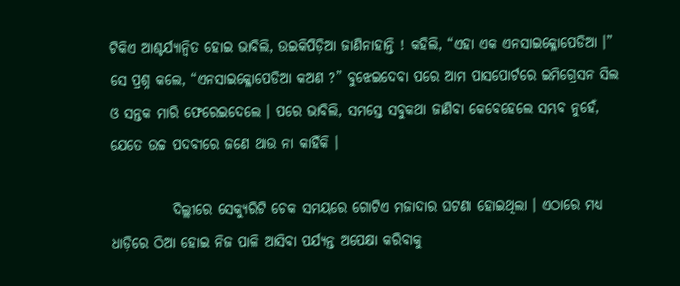ଟିକିଏ ଆଶ୍ଚର୍ଯ୍ୟାନ୍ଵିତ ହୋଇ ଭାବିଲି, ଉଇକିପିଡ଼ିଆ ଜାଣିନାହାନ୍ତି ! କହିଲି, “ଏହା ଏକ ଏନସାଇକ୍ଳୋପେଡିଆ ।” ସେ ପ୍ରଶ୍ନ କଲେ, “ଏନସାଇକ୍ଳୋପେଡିଆ କଅଣ ?” ବୁଝେଇଦେବା ପରେ ଆମ ପାସପୋର୍ଟରେ ଇମିଗ୍ରେସନ ସିଲ ଓ ସନ୍ତକ ମାରି ଫେରେଇଦେଲେ । ପରେ ଭାବିଲି, ସମସ୍ତେ ସବୁକଥା ଜାଣିବା କେବେହେଲେ ସମ୍ଭବ ନୁହେଁ, ଯେତେ ଉଚ୍ଚ ପଦବୀରେ ଜଣେ ଥାଉ ନା କାହିଁକି ।

           ଦିଲ୍ଲୀରେ ସେକ୍ୟୁରିଟି ଚେକ ସମୟରେ ଗୋଟିଏ ମଜାଦାର ଘଟଣା ହୋଇଥିଲା । ଏଠାରେ ମଧ୍ୟ ଧାଡ଼ିରେ ଠିଆ ହୋଇ ନିଜ ପାଳି ଆସିବା ପର୍ଯ୍ୟନ୍ତ ଅପେକ୍ଷା କରିବାକୁ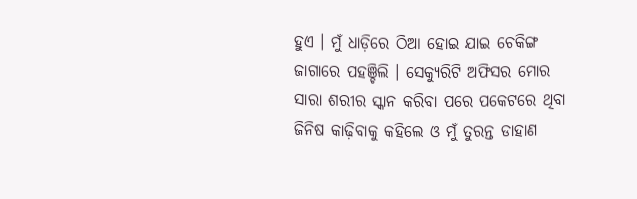ହୁଏ । ମୁଁ ଧାଡ଼ିରେ ଠିଆ ହୋଇ ଯାଇ ଚେକିଙ୍ଗ ଜାଗାରେ ପହଞ୍ଚିଲି । ସେକ୍ୟୁରିଟି ଅଫିସର ମୋର ସାରା ଶରୀର ସ୍କାନ କରିବା ପରେ ପକେଟରେ ଥିବା ଜିନିଷ କାଢ଼ିବାକୁ କହିଲେ ଓ ମୁଁ ତୁରନ୍ତ ଡାହାଣ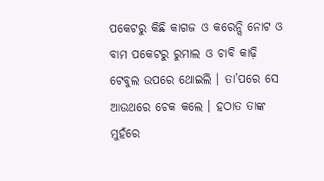ପକେଟରୁ କିଛି କାଗଜ ଓ କରେନ୍ସି ନୋଟ ଓ ବାମ ପକେଟରୁ ରୁମାଲ ଓ ଚାବି କାଢ଼ି ଟେବୁଲ ଉପରେ ଥୋଇଲି । ତା’ପରେ ସେ ଆଉଥରେ ଚେକ କଲେ । ହଠାତ ତାଙ୍କ ମୁହଁରେ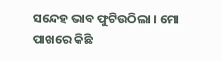ସନ୍ଦେହ ଭାବ ଫୁଟିଉଠିଲା । ମୋ ପାଖରେ କିଛି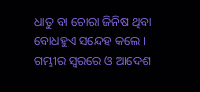ଧାତୁ ବା ଚୋରା ଜିନିଷ ଥିବା ବୋଧହୁଏ ସନ୍ଦେହ କଲେ । ଗମ୍ଭୀର ସ୍ଵରରେ ଓ ଆଦେଶ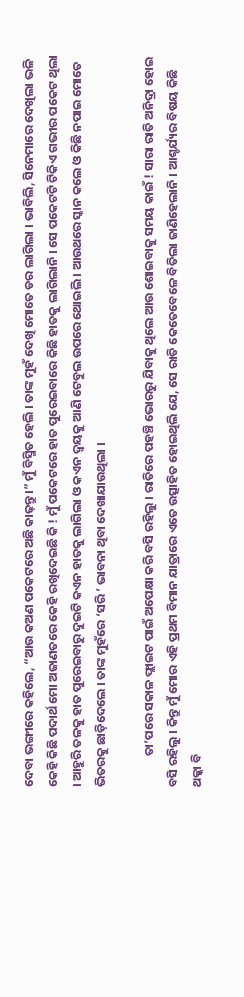ଦେବା ଭଙ୍ଗୀରେ କହିଲେ, “ଆଉ କଅଣ ପକେଟରେ ଅଛି କାଢ଼ନ୍ତୁ ।” ମୁଁ ବିସ୍ମିତ ହେଲି । ତାଙ୍କ ମୁହଁ ଦେଖି ମୋତେ ଡର ଲାଗିଲା । ଭାବିଲି, ସିନେମାରେ ଦେଖିଲା ଭଳି କେହି କିଛି ପଦାର୍ଥ ମୋ ଅଜାଣତରେ କେହି ରଖିଦେଇଛି କି ! ମୁଁ ପକେଟରେ ହାତ ପୁରେଇବାରେ କିଛି ହାତକୁ ଲାଗିଲାନି । ସେ ପକେଟଟି ଟିକିଏ ଗଭୀର ପକେଟ ଥିଲା । ଆହୁରି ତଳକୁ ହାତ ପୁରେଇବାରୁ ଦୁଇଟି କଏନ ହାତକୁ ଲାଗିଲା ଓ କଏନ ଦ୍ୱୟକୁ ଆଣି ଟେବୁଲ ଉପରେ ଥୋଇଲି । ଆଉଥରେ ସ୍କାନ କଲେ ଓ କିଛି ନପାଇ ମୋତେ ଭିତରକୁ ଛାଡ଼ିଦେଲେ । ତାଙ୍କ ମୁହଁରେ ‘ସରି ’ ଭାବନା ଥିବା ଦେଖାଯାଉଥିଲା ।

           ତା’ପରେ ସକାଳ ଫ୍ଲାଇଟ ପାଇଁ ଅପେକ୍ଷା କରି ବସି ରହିଲୁ । ରାତିରେ ପହଞ୍ଚି ଭୋରରୁ ଯିବାକୁ ଥିଲେ ଆଉ ଶୋଇବାକୁ ସମୟ କାଇଁ ! ସାରା ରାତି ଅନିଦ୍ରା ହୋଇ ବସି ରହିଲୁ । କିନ୍ତୁ ମୁଁ ମୋର ଏହି ପ୍ରଥମ ବିମାନ ଯାତ୍ରାରେ ଏତେ ଉତ୍ସାହିତ ହୋଇଥିଲି ଯେ, ସେ ରାତି କେତେବେଳେ ବିତିଲା ଜାଣିହେଲାନି । ଆଶ୍ଚର୍ଯ୍ୟର ବିଷୟ କିଛି ଥକ୍କା ବି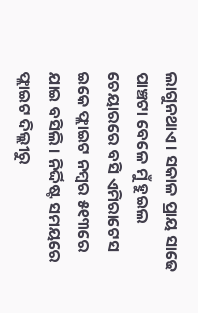ଲାଗୁନଥାଏ । ସକାଳ ପ୍ରାୟ ସାଢେ ପାଞ୍ଚଟା ବେଳେ ମୁଁ ହୁଇଲ ଚେୟାରରେ ବସି ଏମିରାଟେସ ଇକେ ଫ୍ଲାଇଟ ନମ୍ବର ୫୧୩ରେ ଯାଇ ବସିଲି । ନିର୍ଦ୍ଦିଷ୍ଟ ସମୟରେ ଫ୍ଲାଇଟ ଦିଲ୍ଲୀରୁ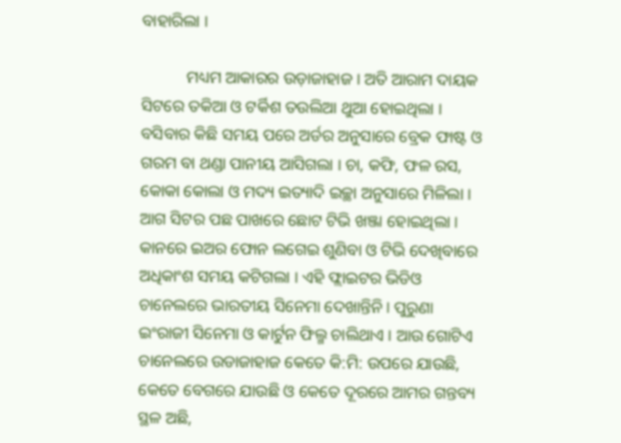ବାହାରିଲା ।

           ମଧ୍ୟମ ଆକାରର ଉଡ଼ାଜାହାଜ । ଅତି ଆରାମ ଦାୟକ ସିଟରେ ତକିଆ ଓ ଟର୍କିଶ ତଉଲିଆ ଥୁଆ ହୋଇଥିଲା । ବସିବାର କିଛି ସମୟ ପରେ ଅର୍ଡର ଅନୁସାରେ ବ୍ରେକ ଫାଷ୍ଟ ଓ ଗରମ ବା ଥଣ୍ଡା ପାନୀୟ ଆସିଗଲା । ଚା, କଫି, ଫଳ ରସ, କୋକା କୋଲା ଓ ମଦ୍ୟ ଇତ୍ୟାଦି ଇଚ୍ଛା ଅନୁସାରେ ମିଳିଲା । ଆଗ ସିଟର ପଛ ପାଖରେ ଛୋଟ ଟିଭି ଖଞ୍ଜା ହୋଇଥିଲା । କାନରେ ଇଅର ଫୋନ ଲଗେଇ ଶୁଣିବା ଓ ଟିଭି ଦେଖିବାରେ ଅଧିକାଂଶ ସମୟ କଟିଗଲା । ଏହି ଫ୍ଲାଇଟର ଭିଡିଓ ଚାନେଲରେ ଭାରତୀୟ ସିନେମା ଦେଖାନ୍ତିନି । ପୁରୁଣା ଇଂରାଜୀ ସିନେମା ଓ କାର୍ଟୁନ ଫିଲ୍ମ ଚାଲିଥାଏ । ଆଉ ଗୋଟିଏ ଚାନେଲରେ ଉଡାଜାହାଜ କେତେ କି:ମି: ଉପରେ ଯାଉଛି, କେତେ ବେଗରେ ଯାଉଛି ଓ କେତେ ଦୂରରେ ଆମର ଗନ୍ତବ୍ୟ ସ୍ଥଳ ଅଛି,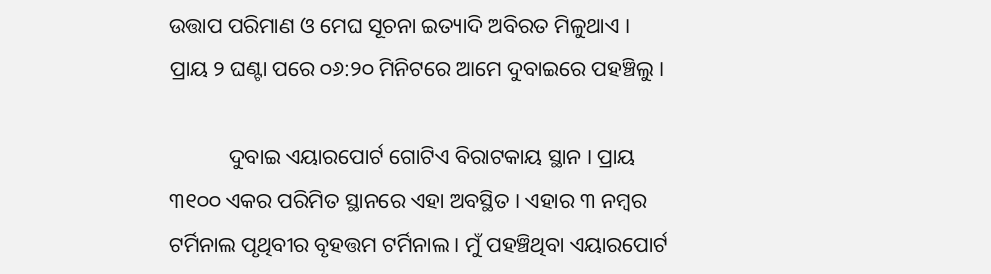ଉତ୍ତାପ ପରିମାଣ ଓ ମେଘ ସୂଚନା ଇତ୍ୟାଦି ଅବିରତ ମିଳୁଥାଏ । ପ୍ରାୟ ୨ ଘଣ୍ଟା ପରେ ୦୬:୨୦ ମିନିଟରେ ଆମେ ଦୁବାଇରେ ପହଞ୍ଚିଲୁ ।

           ଦୁବାଇ ଏୟାରପୋର୍ଟ ଗୋଟିଏ ବିରାଟକାୟ ସ୍ଥାନ । ପ୍ରାୟ ୩୧୦୦ ଏକର ପରିମିତ ସ୍ଥାନରେ ଏହା ଅବସ୍ଥିତ । ଏହାର ୩ ନମ୍ବର ଟର୍ମିନାଲ ପୃଥିବୀର ବୃହତ୍ତମ ଟର୍ମିନାଲ । ମୁଁ ପହଞ୍ଚିଥିବା ଏୟାରପୋର୍ଟ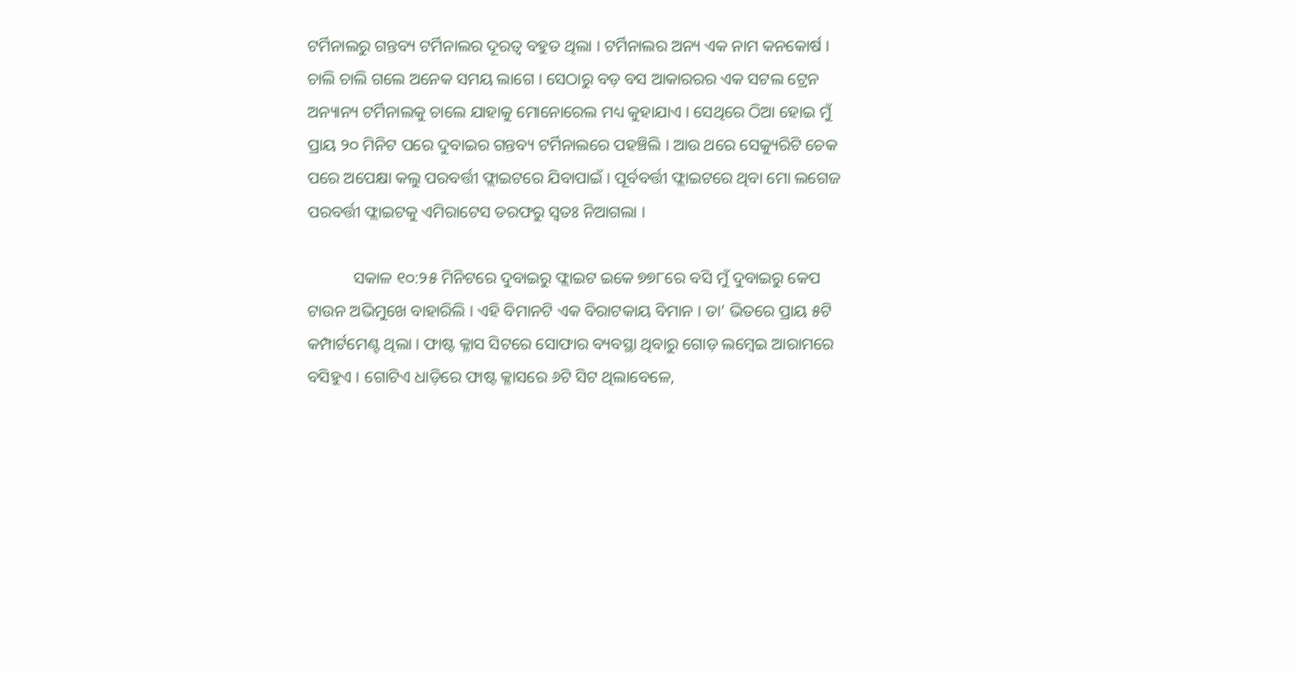ଟର୍ମିନାଲରୁ ଗନ୍ତବ୍ୟ ଟର୍ମିନାଲର ଦୂରତ୍ଵ ବହୁତ ଥିଲା । ଟର୍ମିନାଲର ଅନ୍ୟ ଏକ ନାମ କନକୋର୍ଷ । ଚାଲି ଚାଲି ଗଲେ ଅନେକ ସମୟ ଲାଗେ । ସେଠାରୁ ବଡ଼ ବସ ଆକାରରର ଏକ ସଟଲ ଟ୍ରେନ ଅନ୍ୟାନ୍ୟ ଟର୍ମିନାଲକୁ ଚାଲେ ଯାହାକୁ ମୋନୋରେଲ ମଧ୍ୟ କୁହାଯାଏ । ସେଥିରେ ଠିଆ ହୋଇ ମୁଁ ପ୍ରାୟ ୨୦ ମିନିଟ ପରେ ଦୁବାଇର ଗନ୍ତବ୍ୟ ଟର୍ମିନାଲରେ ପହଞ୍ଚିଲି । ଆଉ ଥରେ ସେକ୍ୟୁରିଟି ଚେକ ପରେ ଅପେକ୍ଷା କଲୁ ପରବର୍ତ୍ତୀ ଫ୍ଲାଇଟରେ ଯିବାପାଇଁ । ପୂର୍ବବର୍ତ୍ତୀ ଫ୍ଲାଇଟରେ ଥିବା ମୋ ଲଗେଜ ପରବର୍ତ୍ତୀ ଫ୍ଲାଇଟକୁ ଏମିରାଟେସ ତରଫରୁ ସ୍ଵତଃ ନିଆଗଲା ।

           ସକାଳ ୧୦:୨୫ ମିନିଟରେ ଦୁବାଇରୁ ଫ୍ଲାଇଟ ଇକେ ୭୭୮ରେ ବସି ମୁଁ ଦୁବାଇରୁ କେପ ଟାଉନ ଅଭିମୁଖେ ବାହାରିଲି । ଏହି ବିମାନଟି ଏକ ବିରାଟକାୟ ବିମାନ । ତା’ ଭିତରେ ପ୍ରାୟ ୫ଟି କମ୍ପାର୍ଟମେଣ୍ଟ ଥିଲା । ଫାଷ୍ଟ କ୍ଳାସ ସିଟରେ ସୋଫାର ବ୍ୟବସ୍ଥା ଥିବାରୁ ଗୋଡ଼ ଲମ୍ବେଇ ଆରାମରେ ବସିହୁଏ । ଗୋଟିଏ ଧାଡ଼ିରେ ଫାଷ୍ଟ କ୍ଳାସରେ ୬ଟି ସିଟ ଥିଲାବେଳେ,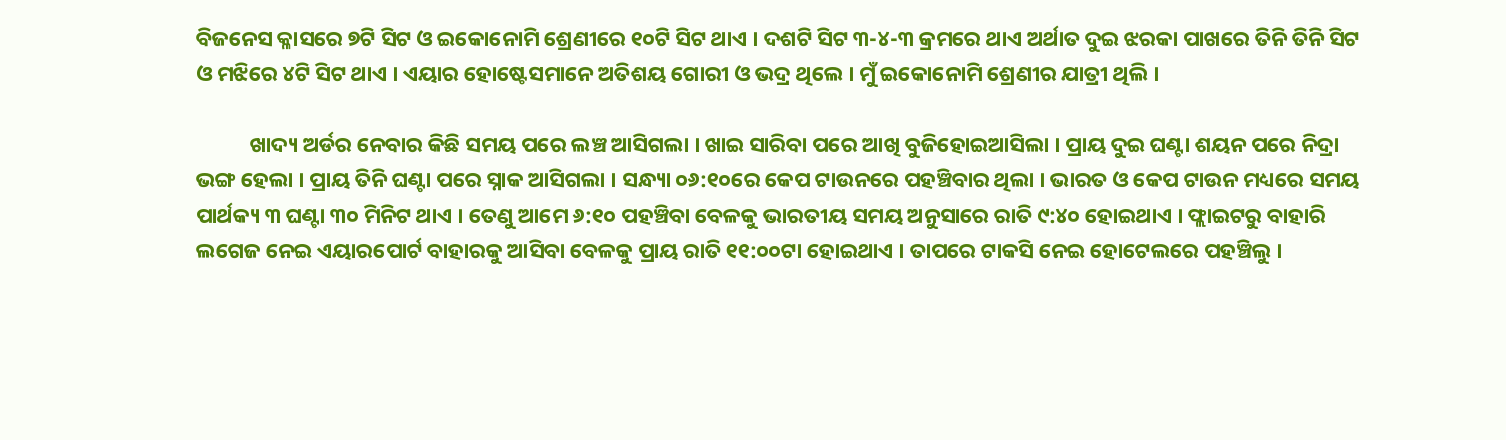ବିଜନେସ କ୍ଳାସରେ ୭ଟି ସିଟ ଓ ଇକୋନୋମି ଶ୍ରେଣୀରେ ୧୦ଟି ସିଟ ଥାଏ । ଦଶଟି ସିଟ ୩-୪-୩ କ୍ରମରେ ଥାଏ ଅର୍ଥାତ ଦୁଇ ଝରକା ପାଖରେ ତିନି ତିନି ସିଟ ଓ ମଝିରେ ୪ଟି ସିଟ ଥାଏ । ଏୟାର ହୋଷ୍ଟେସମାନେ ଅତିଶୟ ଗୋରୀ ଓ ଭଦ୍ର ଥିଲେ । ମୁଁ ଇକୋନୋମି ଶ୍ରେଣୀର ଯାତ୍ରୀ ଥିଲି ।

           ଖାଦ୍ୟ ଅର୍ଡର ନେବାର କିଛି ସମୟ ପରେ ଲଞ୍ଚ ଆସିଗଲା । ଖାଇ ସାରିବା ପରେ ଆଖି ବୁଜିହୋଇଆସିଲା । ପ୍ରାୟ ଦୁଇ ଘଣ୍ଟା ଶୟନ ପରେ ନିଦ୍ରା ଭଙ୍ଗ ହେଲା । ପ୍ରାୟ ତିନି ଘଣ୍ଟା ପରେ ସ୍ନାକ ଆସିଗଲା । ସନ୍ଧ୍ୟା ୦୬:୧୦ରେ କେପ ଟାଉନରେ ପହଞ୍ଚିବାର ଥିଲା । ଭାରତ ଓ କେପ ଟାଉନ ମଧ୍ୟରେ ସମୟ ପାର୍ଥକ୍ୟ ୩ ଘଣ୍ଟା ୩୦ ମିନିଟ ଥାଏ । ତେଣୁ ଆମେ ୬:୧୦ ପହଞ୍ଚିବା ବେଳକୁ ଭାରତୀୟ ସମୟ ଅନୁସାରେ ରାତି ୯:୪୦ ହୋଇଥାଏ । ଫ୍ଲାଇଟରୁ ବାହାରି ଲଗେଜ ନେଇ ଏୟାରପୋର୍ଟ ବାହାରକୁ ଆସିବା ବେଳକୁ ପ୍ରାୟ ରାତି ୧୧:୦୦ଟା ହୋଇଥାଏ । ତାପରେ ଟାକସି ନେଇ ହୋଟେଲରେ ପହଞ୍ଚିଲୁ ।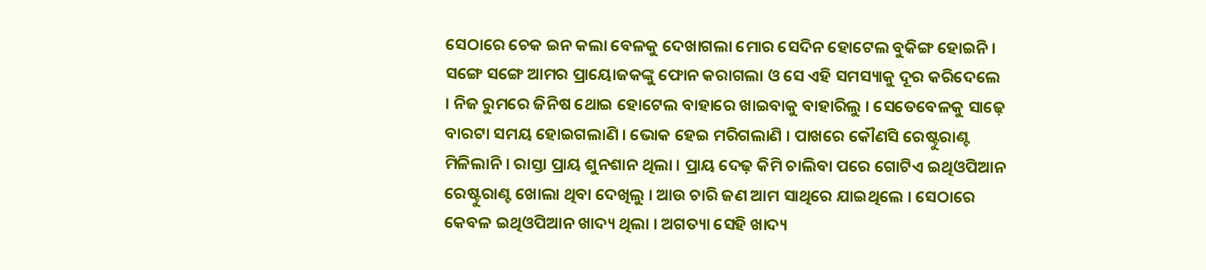ସେଠାରେ ଚେକ ଇନ କଲା ବେଳକୁ ଦେଖାଗଲା ମୋର ସେଦିନ ହୋଟେଲ ବୁକିଙ୍ଗ ହୋଇନି । ସଙ୍ଗେ ସଙ୍ଗେ ଆମର ପ୍ରାୟୋଜକଙ୍କୁ ଫୋନ କରାଗଲା ଓ ସେ ଏହି ସମସ୍ୟାକୁ ଦୂର କରିଦେଲେ । ନିଜ ରୁମରେ ଜିନିଷ ଥୋଇ ହୋଟେଲ ବାହାରେ ଖାଇବାକୁ ବାହାରିଲୁ । ସେତେବେଳକୁ ସାଢ଼େ ବାରଟା ସମୟ ହୋଇଗଲାଣି । ଭୋକ ହେଇ ମରିଗଲାଣି । ପାଖରେ କୌଣସି ରେଷ୍ଟୁରାଣ୍ଟ ମିଳିଲାନି । ରାସ୍ତା ପ୍ରାୟ ଶୁନଶାନ ଥିଲା । ପ୍ରାୟ ଦେଢ଼ କିମି ଚାଲିବା ପରେ ଗୋଟିଏ ଇଥିଓପିଆନ ରେଷ୍ଟୁରାଣ୍ଟ ଖୋଲା ଥିବା ଦେଖିଲୁ । ଆଉ ଚାରି ଜଣ ଆମ ସାଥିରେ ଯାଇଥିଲେ । ସେଠାରେ କେବଳ ଇଥିଓପିଆନ ଖାଦ୍ୟ ଥିଲା । ଅଗତ୍ୟା ସେହି ଖାଦ୍ୟ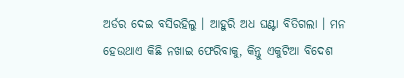ଅର୍ଡର ଦେଇ ବସିରହିଲୁ । ଆହୁରି ଅଧ ଘଣ୍ଟା ବିତିଗଲା । ମନ ହେଉଥାଏ କିଛି ନଖାଇ ଫେରିବାକୁ, କିନ୍ତୁ ଏକୁଟିଆ ବିଦେଶ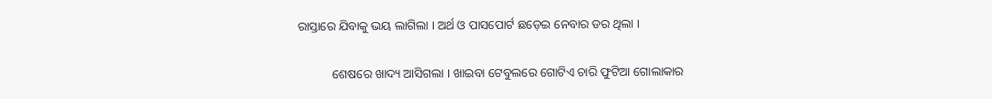ରାସ୍ତାରେ ଯିବାକୁ ଭୟ ଲାଗିଲା । ଅର୍ଥ ଓ ପାସପୋର୍ଟ ଛଡ଼େଇ ନେବାର ଡର ଥିଲା ।

           ଶେଷରେ ଖାଦ୍ୟ ଆସିଗଲା । ଖାଇବା ଟେବୁଲରେ ଗୋଟିଏ ଚାରି ଫୁଟିଆ ଗୋଲାକାର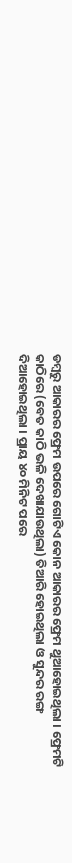ଡମ୍ବରୁ ଆକାରର ଫ୍ରେମ ଉପରେ ଗୋଟିଏ କୋନ ଆକାରର ଫ୍ରେମ ଥୁଆହୋଇଥିଲା । ଫ୍ରେମଟି କାଠିରେ (ବେତ କାଠି ଭଳି ଦେଖାଯାଉଥିଲା) ତିଆରି ହୋଇଥିଲା ଓ ସୁନ୍ଦର ରଙ୍ଗ ଦିଆହୋଇଥିଲା । ପ୍ରାୟ ୪୦ ମିନିଟ ପରେ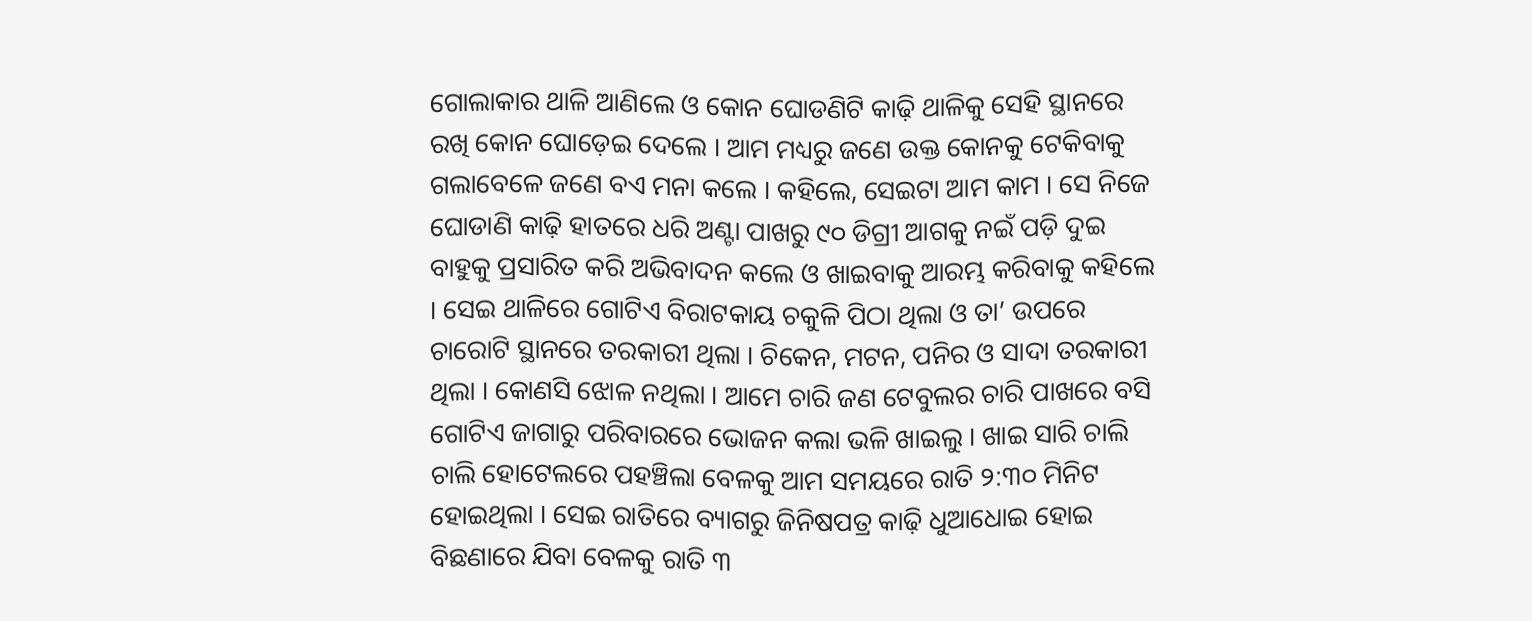ଗୋଲାକାର ଥାଳି ଆଣିଲେ ଓ କୋନ ଘୋଡଣିଟି କାଢ଼ି ଥାଳିକୁ ସେହି ସ୍ଥାନରେ ରଖି କୋନ ଘୋଡ଼େଇ ଦେଲେ । ଆମ ମଧ୍ୟରୁ ଜଣେ ଉକ୍ତ କୋନକୁ ଟେକିବାକୁ ଗଲାବେଳେ ଜଣେ ବଏ ମନା କଲେ । କହିଲେ, ସେଇଟା ଆମ କାମ । ସେ ନିଜେ ଘୋଡାଣି କାଢ଼ି ହାତରେ ଧରି ଅଣ୍ଟା ପାଖରୁ ୯୦ ଡିଗ୍ରୀ ଆଗକୁ ନଇଁ ପଡ଼ି ଦୁଇ ବାହୁକୁ ପ୍ରସାରିତ କରି ଅଭିବାଦନ କଲେ ଓ ଖାଇବାକୁ ଆରମ୍ଭ କରିବାକୁ କହିଲେ । ସେଇ ଥାଳିରେ ଗୋଟିଏ ବିରାଟକାୟ ଚକୁଳି ପିଠା ଥିଲା ଓ ତା’ ଉପରେ ଚାରୋଟି ସ୍ଥାନରେ ତରକାରୀ ଥିଲା । ଚିକେନ, ମଟନ, ପନିର ଓ ସାଦା ତରକାରୀ ଥିଲା । କୋଣସି ଝୋଳ ନଥିଲା । ଆମେ ଚାରି ଜଣ ଟେବୁଲର ଚାରି ପାଖରେ ବସି ଗୋଟିଏ ଜାଗାରୁ ପରିବାରରେ ଭୋଜନ କଲା ଭଳି ଖାଇଲୁ । ଖାଇ ସାରି ଚାଲି ଚାଲି ହୋଟେଲରେ ପହଞ୍ଚିଲା ବେଳକୁ ଆମ ସମୟରେ ରାତି ୨:୩୦ ମିନିଟ ହୋଇଥିଲା । ସେଇ ରାତିରେ ବ୍ୟାଗରୁ ଜିନିଷପତ୍ର କାଢ଼ି ଧୁଆଧୋଇ ହୋଇ ବିଛଣାରେ ଯିବା ବେଳକୁ ରାତି ୩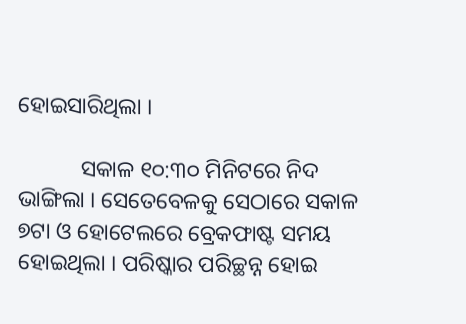ହୋଇସାରିଥିଲା ।

           ସକାଳ ୧୦:୩୦ ମିନିଟରେ ନିଦ ଭାଙ୍ଗିଲା । ସେତେବେଳକୁ ସେଠାରେ ସକାଳ ୭ଟା ଓ ହୋଟେଲରେ ବ୍ରେକଫାଷ୍ଟ ସମୟ ହୋଇଥିଲା । ପରିଷ୍କାର ପରିଚ୍ଛନ୍ନ ହୋଇ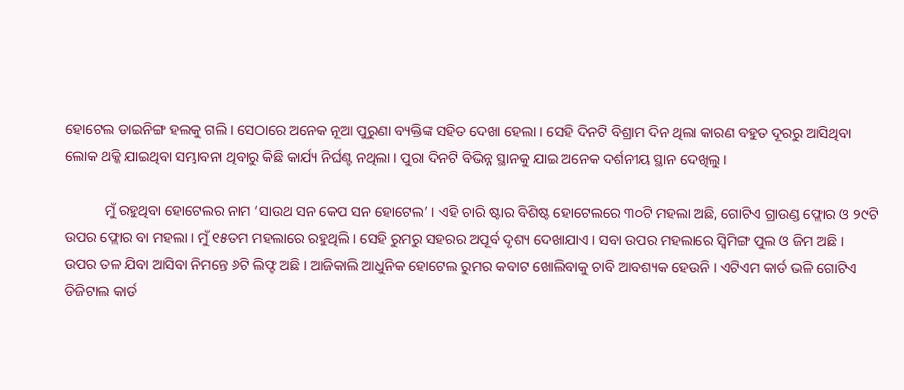ହୋଟେଲ ଡାଇନିଙ୍ଗ ହଲକୁ ଗଲି । ସେଠାରେ ଅନେକ ନୂଆ ପୁରୁଣା ବ୍ୟକ୍ତିଙ୍କ ସହିତ ଦେଖା ହେଲା । ସେହି ଦିନଟି ବିଶ୍ରାମ ଦିନ ଥିଲା କାରଣ ବହୁତ ଦୂରରୁ ଆସିଥିବା ଲୋକ ଥକ୍କି ଯାଇଥିବା ସମ୍ଭାବନା ଥିବାରୁ କିଛି କାର୍ଯ୍ୟ ନିର୍ଘଣ୍ଟ ନଥିଲା । ପୁରା ଦିନଟି ବିଭିନ୍ନ ସ୍ଥାନକୁ ଯାଇ ଅନେକ ଦର୍ଶନୀୟ ସ୍ଥାନ ଦେଖିଲୁ ।

           ମୁଁ ରହୁଥିବା ହୋଟେଲର ନାମ ‘ସାଉଥ ସନ କେପ ସନ ହୋଟେଲ’ । ଏହି ଚାରି ଷ୍ଟାର ବିଶିଷ୍ଟ ହୋଟେଲରେ ୩୦ଟି ମହଲା ଅଛି, ଗୋଟିଏ ଗ୍ରାଉଣ୍ଡ ଫ୍ଲୋର ଓ ୨୯ଟି ଉପର ଫ୍ଲୋର ବା ମହଲା । ମୁଁ ୧୫ତମ ମହଲାରେ ରହୁଥିଲି । ସେହି ରୁମରୁ ସହରର ଅପୂର୍ବ ଦୃଶ୍ୟ ଦେଖାଯାଏ । ସବା ଉପର ମହଲାରେ ସ୍ଵିମିଙ୍ଗ ପୁଲ ଓ ଜିମ ଅଛି । ଉପର ତଳ ଯିବା ଆସିବା ନିମନ୍ତେ ୬ଟି ଲିଫ୍ଟ ଅଛି । ଆଜିକାଲି ଆଧୁନିକ ହୋଟେଲ ରୁମର କବାଟ ଖୋଲିବାକୁ ଚାବି ଆବଶ୍ୟକ ହେଉନି । ଏଟିଏମ କାର୍ଡ ଭଳି ଗୋଟିଏ ଡିଜିଟାଲ କାର୍ଡ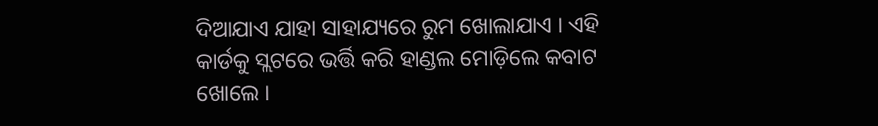ଦିଆଯାଏ ଯାହା ସାହାଯ୍ୟରେ ରୁମ ଖୋଲାଯାଏ । ଏହି କାର୍ଡକୁ ସ୍ଲଟରେ ଭର୍ତ୍ତି କରି ହାଣ୍ଡଲ ମୋଡ଼ିଲେ କବାଟ ଖୋଲେ ।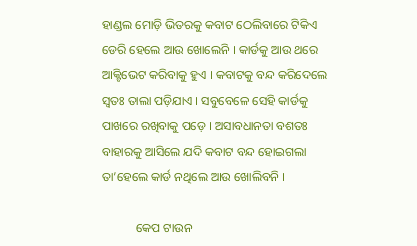ହାଣ୍ଡଲ ମୋଡ଼ି ଭିତରକୁ କବାଟ ଠେଲିବାରେ ଟିକିଏ ଡେରି ହେଲେ ଆଉ ଖୋଲେନି । କାର୍ଡକୁ ଆଉ ଥରେ ଆକ୍ଟିଭେଟ କରିବାକୁ ହୁଏ । କବାଟକୁ ବନ୍ଦ କରିଦେଲେ ସ୍ଵତଃ ତାଲା ପଡ଼ିଯାଏ । ସବୁବେଳେ ସେହି କାର୍ଡକୁ ପାଖରେ ରଖିବାକୁ ପଡ଼େ । ଅସାବଧାନତା ବଶତଃ ବାହାରକୁ ଆସିଲେ ଯଦି କବାଟ ବନ୍ଦ ହୋଇଗଲା ତା’ହେଲେ କାର୍ଡ ନଥିଲେ ଆଉ ଖୋଲିବନି ।

           କେପ ଟାଉନ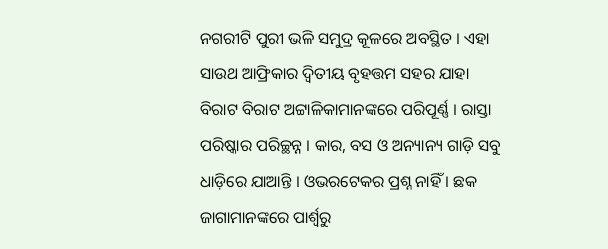ନଗରୀଟି ପୁରୀ ଭଳି ସମୁଦ୍ର କୂଳରେ ଅବସ୍ଥିତ । ଏହା ସାଉଥ ଆଫ୍ରିକାର ଦ୍ଵିତୀୟ ବୃହତ୍ତମ ସହର ଯାହା ବିରାଟ ବିରାଟ ଅଟ୍ଟାଳିକାମାନଙ୍କରେ ପରିପୂର୍ଣ୍ଣ । ରାସ୍ତା ପରିଷ୍କାର ପରିଚ୍ଛନ୍ନ । କାର, ବସ ଓ ଅନ୍ୟାନ୍ୟ ଗାଡ଼ି ସବୁ ଧାଡ଼ିରେ ଯାଆନ୍ତି । ଓଭରଟେକର ପ୍ରଶ୍ନ ନାହିଁ । ଛକ ଜାଗାମାନଙ୍କରେ ପାର୍ଶ୍ଵରୁ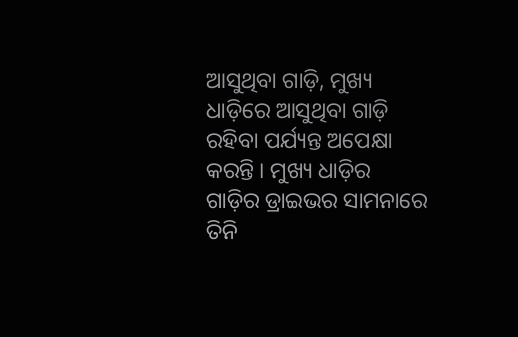ଆସୁଥିବା ଗାଡ଼ି, ମୁଖ୍ୟ ଧାଡ଼ିରେ ଆସୁଥିବା ଗାଡ଼ି ରହିବା ପର୍ଯ୍ୟନ୍ତ ଅପେକ୍ଷା କରନ୍ତି । ମୁଖ୍ୟ ଧାଡ଼ିର ଗାଡ଼ିର ଡ୍ରାଇଭର ସାମନାରେ ତିନି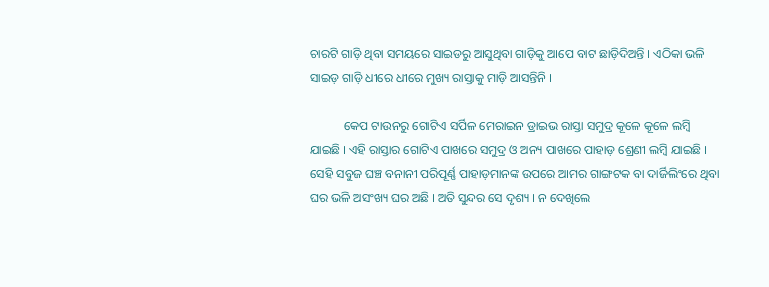ଚାରଟି ଗାଡ଼ି ଥିବା ସମୟରେ ସାଇଡରୁ ଆସୁଥିବା ଗାଡ଼ିକୁ ଆପେ ବାଟ ଛାଡ଼ିଦିଅନ୍ତି । ଏଠିକା ଭଳି ସାଇଡ଼ ଗାଡ଼ି ଧୀରେ ଧୀରେ ମୁଖ୍ୟ ରାସ୍ତାକୁ ମାଡ଼ି ଆସନ୍ତିନି ।

           କେପ ଟାଉନରୁ ଗୋଟିଏ ସର୍ପିଳ ମେରାଇନ ଡ୍ରାଇଭ ରାସ୍ତା ସମୁଦ୍ର କୂଳେ କୂଳେ ଲମ୍ବି ଯାଇଛି । ଏହି ରାସ୍ତାର ଗୋଟିଏ ପାଖରେ ସମୁଦ୍ର ଓ ଅନ୍ୟ ପାଖରେ ପାହାଡ଼ ଶ୍ରେଣୀ ଲମ୍ବି ଯାଇଛି । ସେହି ସବୁଜ ଘଞ୍ଚ ବନାନୀ ପରିପୂର୍ଣ୍ଣ ପାହାଡ଼ମାନଙ୍କ ଉପରେ ଆମର ଗାଙ୍ଗଟକ ବା ଦାର୍ଜିଲିଂରେ ଥିବା ଘର ଭଳି ଅସଂଖ୍ୟ ଘର ଅଛି । ଅତି ସୁନ୍ଦର ସେ ଦୃଶ୍ୟ । ନ ଦେଖିଲେ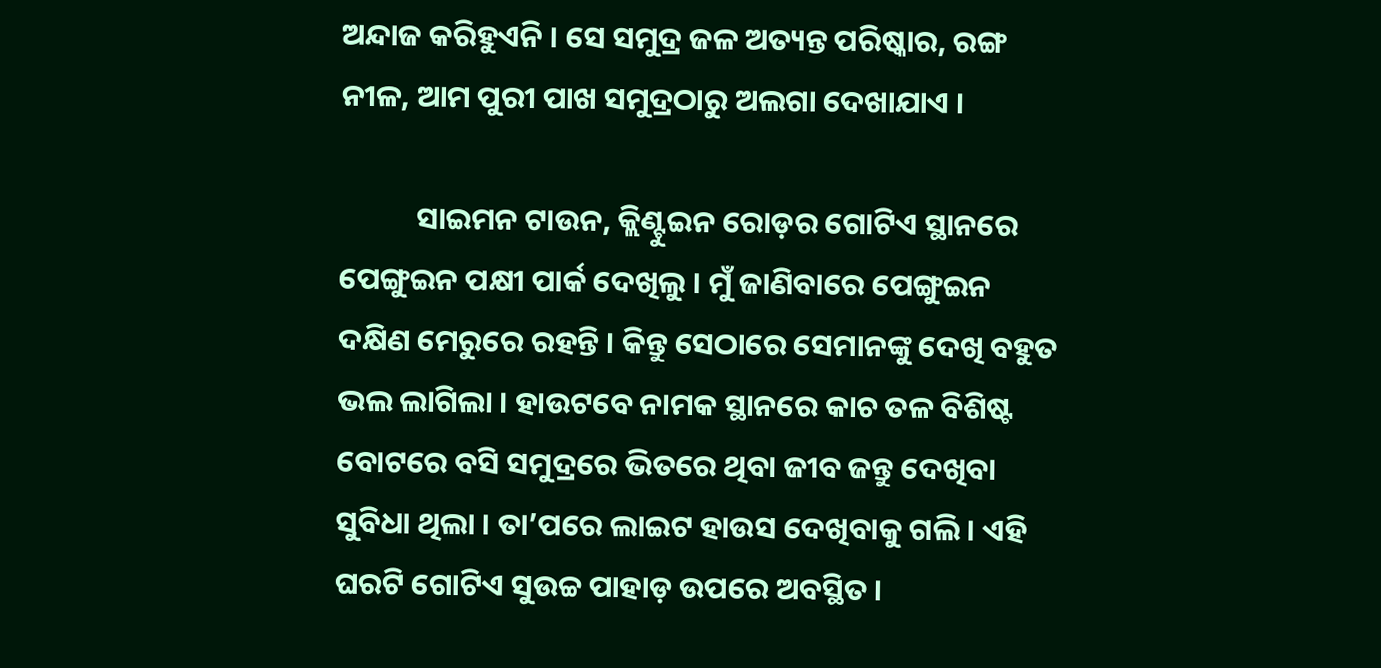ଅନ୍ଦାଜ କରିହୁଏନି । ସେ ସମୁଦ୍ର ଜଳ ଅତ୍ୟନ୍ତ ପରିଷ୍କାର, ରଙ୍ଗ ନୀଳ, ଆମ ପୁରୀ ପାଖ ସମୁଦ୍ରଠାରୁ ଅଲଗା ଦେଖାଯାଏ ।

           ସାଇମନ ଟାଉନ, କ୍ଲିଣ୍ଟୁଇନ ରୋଡ଼ର ଗୋଟିଏ ସ୍ଥାନରେ ପେଙ୍ଗୁଇନ ପକ୍ଷୀ ପାର୍କ ଦେଖିଲୁ । ମୁଁ ଜାଣିବାରେ ପେଙ୍ଗୁଇନ ଦକ୍ଷିଣ ମେରୁରେ ରହନ୍ତି । କିନ୍ତୁ ସେଠାରେ ସେମାନଙ୍କୁ ଦେଖି ବହୁତ ଭଲ ଲାଗିଲା । ହାଉଟବେ ନାମକ ସ୍ଥାନରେ କାଚ ତଳ ବିଶିଷ୍ଟ ବୋଟରେ ବସି ସମୁଦ୍ରରେ ଭିତରେ ଥିବା ଜୀବ ଜନ୍ତୁ ଦେଖିବା ସୁବିଧା ଥିଲା । ତା’ପରେ ଲାଇଟ ହାଉସ ଦେଖିବାକୁ ଗଲି । ଏହି ଘରଟି ଗୋଟିଏ ସୁଉଚ୍ଚ ପାହାଡ଼ ଉପରେ ଅବସ୍ଥିତ ।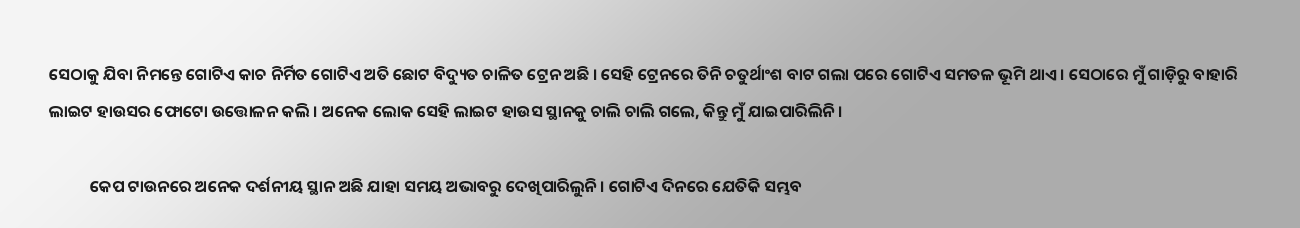ସେଠାକୁ ଯିବା ନିମନ୍ତେ ଗୋଟିଏ କାଚ ନିର୍ମିତ ଗୋଟିଏ ଅତି ଛୋଟ ବିଦ୍ୟୁତ ଚାଳିତ ଟ୍ରେନ ଅଛି । ସେହି ଟ୍ରେନରେ ତିନି ଚତୁର୍ଥାଂଶ ବାଟ ଗଲା ପରେ ଗୋଟିଏ ସମତଳ ଭୂମି ଥାଏ । ସେଠାରେ ମୁଁ ଗାଡ଼ିରୁ ବାହାରି ଲାଇଟ ହାଉସର ଫୋଟୋ ଉତ୍ତୋଳନ କଲି । ଅନେକ ଲୋକ ସେହି ଲାଇଟ ହାଉସ ସ୍ଥାନକୁ ଚାଲି ଚାଲି ଗଲେ, କିନ୍ତୁ ମୁଁ ଯାଇପାରିଲିନି ।

           କେପ ଟାଉନରେ ଅନେକ ଦର୍ଶନୀୟ ସ୍ଥାନ ଅଛି ଯାହା ସମୟ ଅଭାବରୁ ଦେଖିପାରିଲୁନି । ଗୋଟିଏ ଦିନରେ ଯେତିକି ସମ୍ଭବ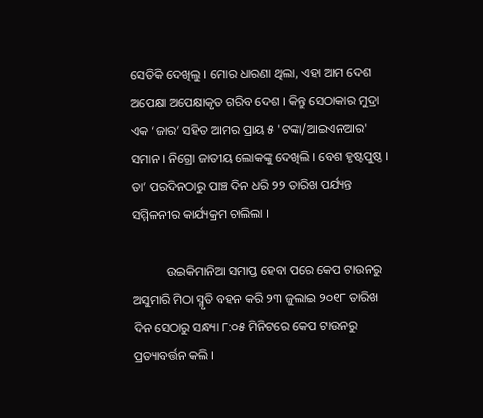ସେତିକି ଦେଖିଲୁ । ମୋର ଧାରଣା ଥିଲା, ଏହା ଆମ ଦେଶ ଅପେକ୍ଷା ଅପେକ୍ଷାକୃତ ଗରିବ ଦେଶ । କିନ୍ତୁ ସେଠାକାର ମୁଦ୍ରା ଏକ ‘ଜାର’ ସହିତ ଆମର ପ୍ରାୟ ୫ 'ଟଙ୍କା/ଆଇଏନଆର' ସମାନ । ନିଗ୍ରୋ ଜାତୀୟ ଲୋକଙ୍କୁ ଦେଖିଲି । ବେଶ ହୃଷ୍ଟପୁଷ୍ଠ । ତା’ ପରଦିନଠାରୁ ପାଞ୍ଚ ଦିନ ଧରି ୨୨ ତାରିଖ ପର୍ଯ୍ୟନ୍ତ ସମ୍ମିଳନୀର କାର୍ଯ୍ୟକ୍ରମ ଚାଲିଲା ।

           ଉଇକିମାନିଆ ସମାପ୍ତ ହେବା ପରେ କେପ ଟାଉନରୁ ଅସୁମାରି ମିଠା ସ୍ମୃତି ବହନ କରି ୨୩ ଜୁଲାଇ ୨୦୧୮ ତାରିଖ ଦିନ ସେଠାରୁ ସନ୍ଧ୍ୟା ୮:୦୫ ମିନିଟରେ କେପ ଟାଉନରୁ ପ୍ରତ୍ୟାବର୍ତ୍ତନ କଲି ।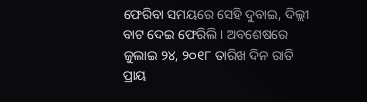ଫେରିବା ସମୟରେ ସେହି ଦୁବାଇ, ଦିଲ୍ଲୀ ବାଟ ଦେଇ ଫେରିଲି । ଅବଶେଷରେ ଜୁଲାଇ ୨୪, ୨୦୧୮ ତାରିଖ ଦିନ ରାତି ପ୍ରାୟ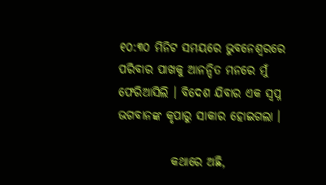୧୦:୩୦ ମିନିଟ ସମୟରେ ଭୁବନେଶ୍ଵରରେ ପରିବାର ପାଖକୁ ଆନନ୍ଦିତ ମନରେ ମୁଁ ଫେରିଆସିଲି । ବିଦେଶ ଯିବାର ଏକ ସ୍ଵପ୍ନ ଭଗବାନଙ୍କ କୃପାରୁ ସାକାର ହୋଇଗଲା ।

           କଥାରେ ଅଛି,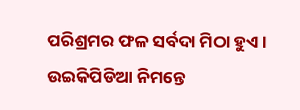ପରିଶ୍ରମର ଫଳ ସର୍ବଦା ମିଠା ହୁଏ । ଉଇକିପିଡିଆ ନିମନ୍ତେ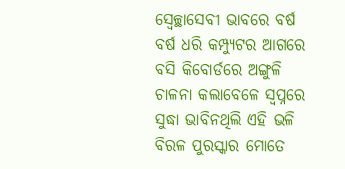ସ୍ଵେଚ୍ଛାସେବୀ ଭାବରେ ବର୍ଷ ବର୍ଷ ଧରି କମ୍ପ୍ୟୁଟର ଆଗରେ ବସି କିବୋର୍ଡରେ ଅଙ୍ଗୁଳି ଚାଳନା କଲାବେଳେ ସ୍ଵପ୍ନରେ ସୁଦ୍ଧା ଭାବିନଥିଲି ଏହି ଭଳି ବିରଳ ପୁରସ୍କାର ମୋତେ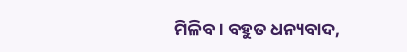ମିଳିବ । ବହୁତ ଧନ୍ୟବାଦ,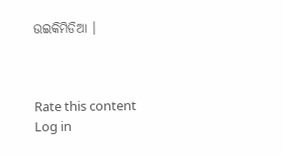ଉଇକିମିଡିଆ ।



Rate this content
Log in